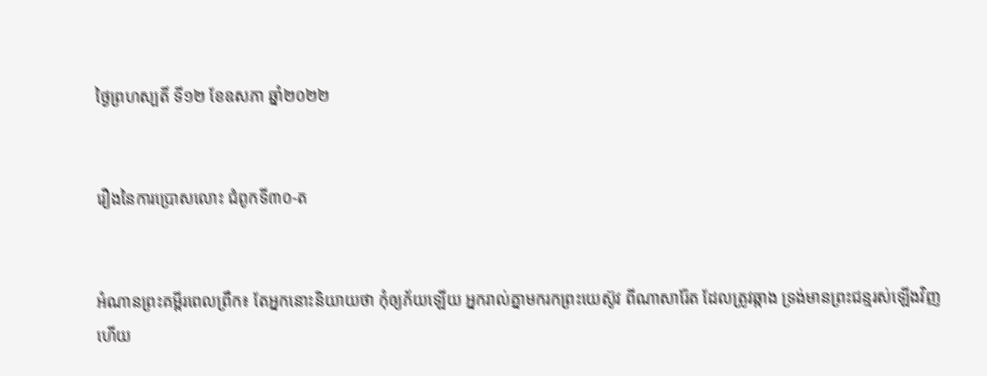ថ្ងៃព្រហស្បតិ៍ ទី១២ ខែឧសភា ឆ្នាំ២០២២


រឿងនៃការប្រោសលោះ ជំពូកទី៣០-ត


អំណានព្រះគម្ពីរពេលព្រឹក៖ តែអ្នកនោះនិយាយថា កុំឲ្យភ័យឡើយ អ្នករាល់គ្នាមករកព្រះយេស៊ូវ ពីណាសារ៉ែត ដែលត្រូវឆ្កាង ទ្រង់មានព្រះជន្មរស់ឡើងវិញហើយ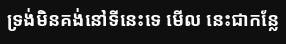ទ្រង់មិនគង់នៅទីនេះទេ មើល នេះជាកន្លែ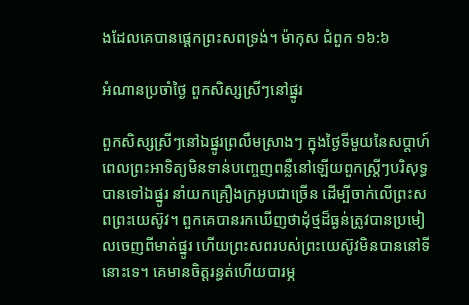ងដែលគេបានផ្តេកព្រះសពទ្រង់។ ម៉ាកុស ជំពួក ១៦:៦

អំណានប្រចាំថ្ងៃ ពួកសិស្សស្រីៗនៅផ្នូរ

ពួកសិស្សស្រីៗនៅឯផ្នូរព្រលឹមស្រាងៗ ក្នុងថ្ងៃទីមួយនៃសប្តាហ៍ ពេលព្រះអាទិត្យមិនទាន់បញ្ចេញពន្លឺនៅឡើយពួកស្ត្រីៗបរិសុទ្ធបានទៅឯផ្នូរ នាំយកគ្រឿងក្រអូបជាច្រើន ដើម្បីចាក់លើព្រះសពព្រះយេស៊ូវ។ ពួកគេបានរកឃើញថាដុំថ្មដ៏ធ្ងន់ត្រូវបានប្រមៀលចេញពីមាត់ផ្នូរ ហើយព្រះសពរបស់ព្រះយេស៊ូវមិនបាននៅទីនោះទេ។ គេមានចិត្តរន្ធត់ហើយបារម្ភ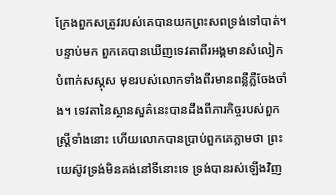ក្រែងពួកសត្រូវរបស់គេបានយកព្រះសពទ្រង់ទៅបាត់។ បន្ទាប់មក ពួកគេបានឃើញទេវតាពីរអង្គមានសំលៀកបំពាក់សស្គុស មុខរបស់លោកទាំងពីរមានពន្លឺភ្លឺចែងចាំង។ ទេវតានៃស្ថានសួគ៌នេះបានដឹងពីភារកិច្ចរបស់ពួកស្ត្រីទាំងនោះ ហើយលោកបានប្រាប់ពួកគេភ្លាមថា ព្រះយេស៊ូវទ្រង់មិនគង់នៅទីនោះទេ ទ្រង់បានរស់ឡើងវិញ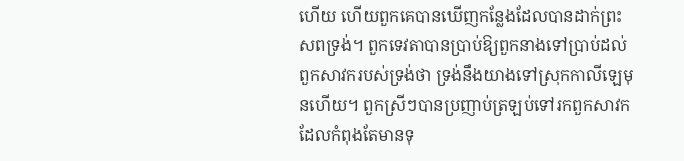ហើយ ហើយពួកគេបានឃើញកន្លែងដែលបានដាក់ព្រះសពទ្រង់។ ពួកទេវតាបានប្រាប់ឱ្យពួកនាងទៅប្រាប់ដល់ពួកសាវករបស់ទ្រង់ថា ទ្រង់នឹងយាងទៅស្រុកកាលីឡេមុនហើយ។ ពួកស្រីៗបានប្រញាប់ត្រឡប់ទៅរកពួកសាវកដែលកំពុងតែមានទុ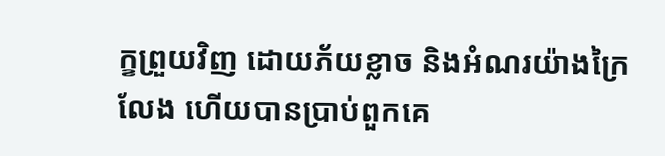ក្ខព្រួយវិញ ដោយភ័យខ្លាច និងអំណរយ៉ាងក្រៃលែង ហើយបានប្រាប់ពួកគេ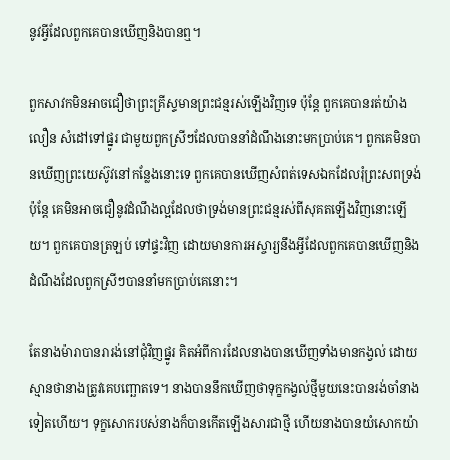នូវអ្វីដែលពួកគេបានឃើញនិងបានឮ។

ពួកសាវកមិនអាចជឿថាព្រះគ្រីស្ទមានព្រះជន្មរស់ឡើងវិញទេ ប៉ុន្តែ ពួកគេបានរត់យ៉ាងលឿន សំដៅទៅផ្នូរ ជាមួយពួកស្រីៗដែលបាននាំដំណឹងនោះមកប្រាប់គេ។ ពួកគេមិនបានឃើញព្រះយេស៊ូវនៅកន្លែងនោះទេ ពួកគេបានឃើញសំពត់ទេសឯកដែលរុំព្រះសពទ្រង់ ប៉ុន្តែ គេមិនអាចជឿនូវដំណឹងល្អដែលថាទ្រង់មានព្រះជន្មរស់ពីសុគតឡើងវិញនោះឡើយ។ ពួកគេបានត្រឡប់ ទៅផ្ទះវិញ ដោយមានការអស្ចារ្យនឹងអ្វីដែលពួកគេបានឃើញនិងដំណឹងដែលពួកស្រីៗបាននាំមកប្រាប់គេនោះ។

តែនាងម៉ារាបានរារង់នៅជុំវិញផ្នូរ គិតអំពីការដែលនាងបានឃើញទាំងមានកង្វល់ ដោយស្មានថានាងត្រូវគេបញ្ឆោតទេ។ នាងបាននឹកឃើញថាទុក្ខកង្វល់ថ្មីមួយនេះបានរង់ចាំនាងទៀតហើយ។ ទុក្ខសោករបស់នាងក៏បានកើតឡើងសារជាថ្មី ហើយនាងបានយំសោកយ៉ា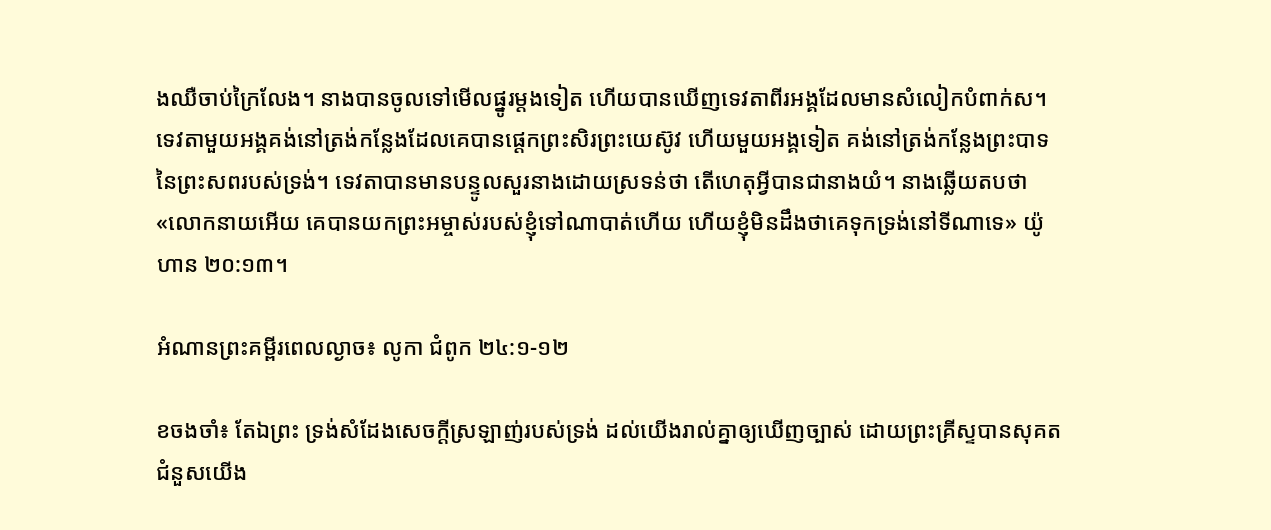ងឈឺចាប់ក្រៃលែង។ នាងបានចូលទៅមើលផ្នូរម្តងទៀត ហើយបានឃើញទេវតាពីរអង្គដែលមានសំលៀកបំពាក់ស។ ទេវតាមួយអង្គគង់នៅត្រង់កន្លែងដែលគេបានផ្តេកព្រះសិរព្រះយេស៊ូវ ហើយមួយអង្គទៀត គង់នៅត្រង់កន្លែងព្រះបាទនៃព្រះសពរបស់ទ្រង់។ ទេវតាបានមានបន្ទូលសួរនាងដោយស្រទន់ថា តើហេតុអ្វីបានជានាងយំ។ នាងឆ្លើយតបថា «លោកនាយអើយ គេបានយកព្រះអម្ចាស់របស់ខ្ញុំទៅណាបាត់ហើយ ហើយខ្ញុំមិនដឹងថាគេទុកទ្រង់នៅទីណាទេ» យ៉ូហាន ២០:១៣។

អំណានព្រះគម្ពីរពេលល្ងាច៖ លូកា ជំពូក ២៤:១-១២

ខចងចាំ៖ តែឯព្រះ ទ្រង់សំដែងសេចក្តីស្រឡាញ់របស់ទ្រង់ ដល់យើងរាល់គ្នាឲ្យឃើញច្បាស់ ដោយព្រះគ្រីស្ទបានសុគតជំនួសយើង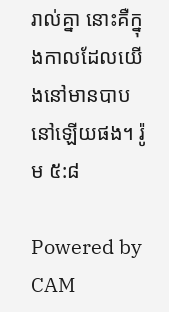រាល់គ្នា នោះគឺក្នុងកាលដែលយើងនៅមានបាបនៅឡើយផង។ រ៉ូម ៥:៨

Powered by CAM